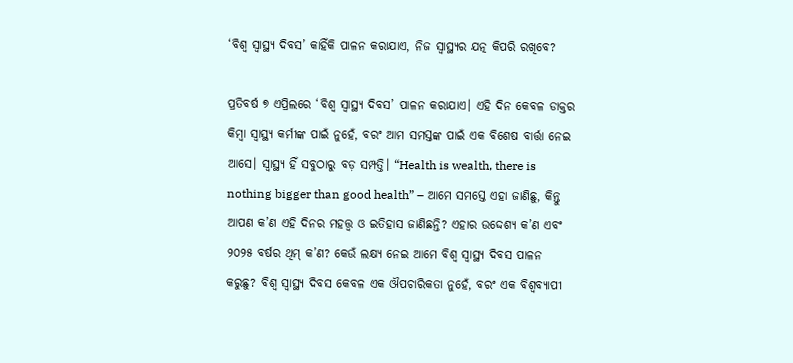‘ବିଶ୍ୱ ସ୍ୱାସ୍ଥ୍ୟ ଦିବସ’ କାହିଁକି ପାଳନ କରାଯାଏ, ନିଜ ସ୍ୱାସ୍ଥ୍ୟର ଯତ୍ନ କିପରି ରଖିବେ?

ପ୍ରତିବର୍ଷ ୭ ଏପ୍ରିଲରେ ‘ବିଶ୍ୱ ସ୍ୱାସ୍ଥ୍ୟ ଦିବସ’ ପାଳନ କରାଯାଏ। ଏହି ଦିନ କେବଳ ଡାକ୍ତର କିମ୍ବା ସ୍ୱାସ୍ଥ୍ୟ କର୍ମୀଙ୍କ ପାଇଁ ନୁହେଁ, ବରଂ ଆମ ସମସ୍ତଙ୍କ ପାଇଁ ଏକ ବିଶେଷ ବାର୍ତ୍ତା ନେଇ ଆସେ। ସ୍ୱାସ୍ଥ୍ୟ ହିଁ ସବୁଠାରୁ ବଡ଼ ସମ୍ପତ୍ତି। “Health is wealth, there is nothing bigger than good health” – ଆମେ ସମସ୍ତେ ଏହା ଜାଣିଛୁ, କିନ୍ତୁ ଆପଣ କ’ଣ ଏହି ଦିନର ମହତ୍ତ୍ୱ ଓ ଇତିହାସ ଜାଣିଛନ୍ତି? ଏହାର ଉଦ୍ଦେଶ୍ୟ କ’ଣ ଏବଂ ୨୦୨୫ ବର୍ଷର ଥିମ୍ କ’ଣ? କେଉଁ ଲକ୍ଷ୍ୟ ନେଇ ଆମେ ବିଶ୍ୱ ସ୍ୱାସ୍ଥ୍ୟ ଦିବସ ପାଳନ କରୁଛୁ? ବିଶ୍ୱ ସ୍ୱାସ୍ଥ୍ୟ ଦିବସ କେବଳ ଏକ ଔପଚାରିକତା ନୁହେଁ, ବରଂ ଏକ ବିଶ୍ୱବ୍ୟାପୀ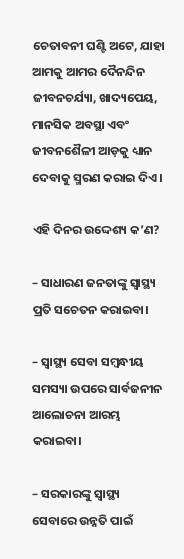ଚେତାବନୀ ଘଣ୍ଟି ଅଟେ, ଯାହା ଆମକୁ ଆମର ଦୈନନ୍ଦିନ ଜୀବନଚର୍ଯ୍ୟା, ଖାଦ୍ୟପେୟ, ମାନସିକ ଅବସ୍ଥା ଏବଂ ଜୀବନଶୈଳୀ ଆଡ଼କୁ ଧ୍ୟାନ ଦେବାକୁ ସ୍ମରଣ କରାଇ ଦିଏ।

ଏହି ଦିନର ଉଦ୍ଦେଶ୍ୟ କ’ଣ?

– ସାଧାରଣ ଜନତାଙ୍କୁ ସ୍ୱାସ୍ଥ୍ୟ ପ୍ରତି ସଚେତନ କରାଇବା।

– ସ୍ୱାସ୍ଥ୍ୟ ସେବା ସମ୍ବନ୍ଧୀୟ ସମସ୍ୟା ଉପରେ ସାର୍ବଜନୀନ ଆଲୋଚନା ଆରମ୍ଭ କରାଇବା।

– ସରକାରଙ୍କୁ ସ୍ୱାସ୍ଥ୍ୟ ସେବାରେ ଉନ୍ନତି ପାଇଁ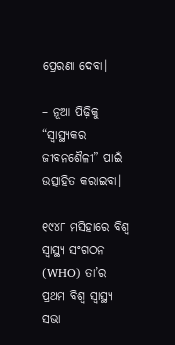ପ୍ରେରଣା ଦେବା।

– ନୂଆ ପିଢ଼ିକୁ “ସ୍ୱାସ୍ଥ୍ୟକର ଜୀବନଶୈଳୀ” ପାଇଁ ଉତ୍ସାହିତ କରାଇବା।

୧୯୪୮ ମସିହାରେ ବିଶ୍ୱ ସ୍ୱାସ୍ଥ୍ୟ ସଂଗଠନ (WHO) ତା’ର ପ୍ରଥମ ବିଶ୍ୱ ସ୍ୱାସ୍ଥ୍ୟ ସଭା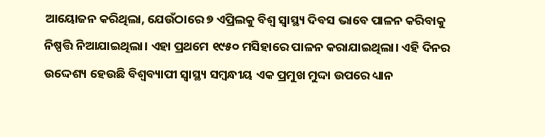ଆୟୋଜନ କରିଥିଲା, ଯେଉଁଠାରେ ୭ ଏପ୍ରିଲକୁ ବିଶ୍ୱ ସ୍ୱାସ୍ଥ୍ୟ ଦିବସ ଭାବେ ପାଳନ କରିବାକୁ ନିଷ୍ପତ୍ତି ନିଆଯାଇଥିଲା। ଏହା ପ୍ରଥମେ ୧୯୫୦ ମସିହାରେ ପାଳନ କରାଯାଇଥିଲା। ଏହି ଦିନର ଉଦ୍ଦେଶ୍ୟ ହେଉଛି ବିଶ୍ୱବ୍ୟାପୀ ସ୍ୱାସ୍ଥ୍ୟ ସମ୍ବନ୍ଧୀୟ ଏକ ପ୍ରମୁଖ ମୁଦ୍ଦା ଉପରେ ଧ୍ୟାନ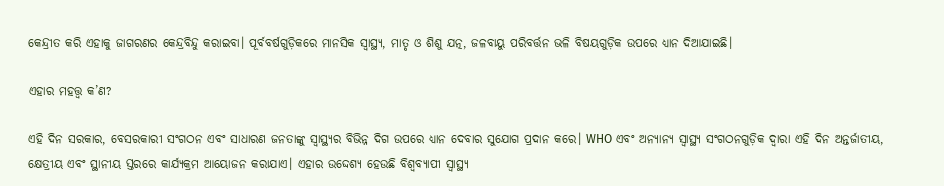କେନ୍ଦ୍ରୀତ କରି ଏହାକୁ ଜାଗରଣର କେନ୍ଦ୍ରବିନ୍ଦୁ କରାଇବା। ପୂର୍ବବର୍ଷଗୁଡ଼ିକରେ ମାନସିକ ସ୍ୱାସ୍ଥ୍ୟ, ମାତୃ ଓ ଶିଶୁ ଯତ୍ନ, ଜଳବାୟୁ ପରିବର୍ତ୍ତନ ଭଳି ବିଷୟଗୁଡ଼ିକ ଉପରେ ଧ୍ୟାନ ଦିଆଯାଇଛି।

ଏହାର ମହତ୍ତ୍ୱ କ’ଣ?

ଏହି ଦିନ ସରକାର, ବେସରକାରୀ ସଂଗଠନ ଏବଂ ସାଧାରଣ ଜନତାଙ୍କୁ ସ୍ୱାସ୍ଥ୍ୟର ବିଭିନ୍ନ ଦିଗ ଉପରେ ଧ୍ୟାନ ଦେବାର ସୁଯୋଗ ପ୍ରଦାନ କରେ। WHO ଏବଂ ଅନ୍ୟାନ୍ୟ ସ୍ୱାସ୍ଥ୍ୟ ସଂଗଠନଗୁଡ଼ିକ ଦ୍ୱାରା ଏହି ଦିନ ଅନ୍ତର୍ଜାତୀୟ, କ୍ଷେତ୍ରୀୟ ଏବଂ ସ୍ଥାନୀୟ ସ୍ତରରେ କାର୍ଯ୍ୟକ୍ରମ ଆୟୋଜନ କରାଯାଏ। ଏହାର ଉଦ୍ଦେଶ୍ୟ ହେଉଛି ବିଶ୍ୱବ୍ୟାପୀ ସ୍ୱାସ୍ଥ୍ୟ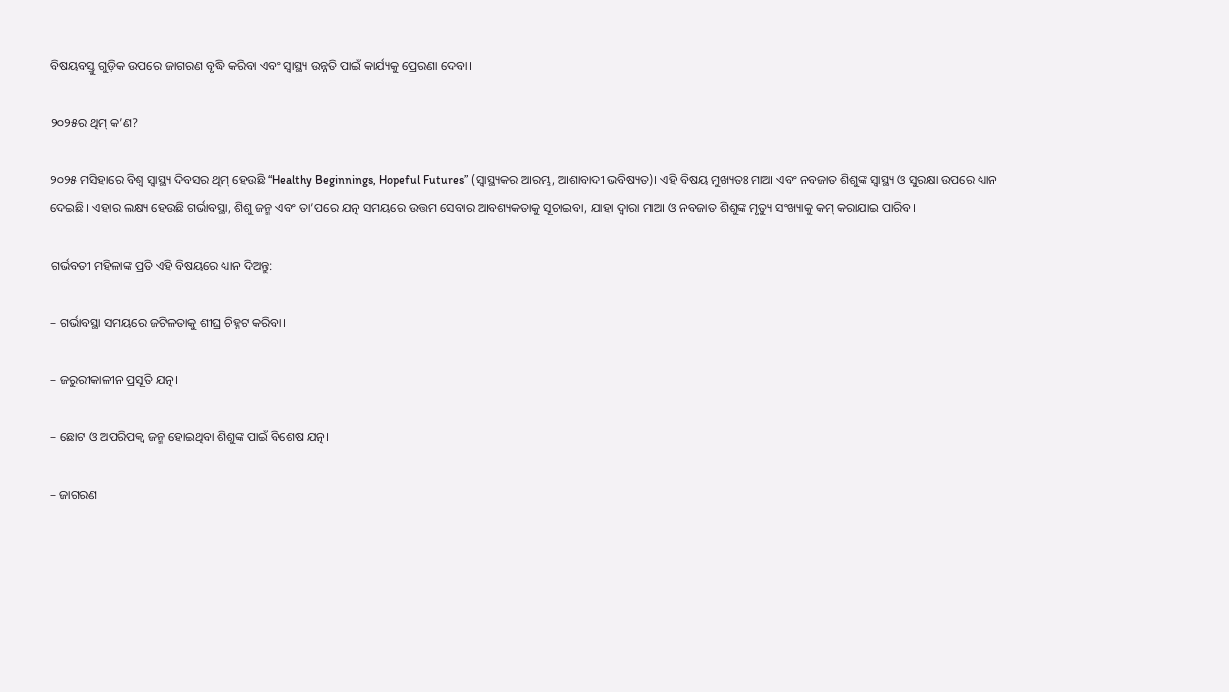ବିଷୟବସ୍ତୁ ଗୁଡ଼ିକ ଉପରେ ଜାଗରଣ ବୃଦ୍ଧି କରିବା ଏବଂ ସ୍ୱାସ୍ଥ୍ୟ ଉନ୍ନତି ପାଇଁ କାର୍ଯ୍ୟକୁ ପ୍ରେରଣା ଦେବା।

୨୦୨୫ର ଥିମ୍ କ’ଣ?

୨୦୨୫ ମସିହାରେ ବିଶ୍ୱ ସ୍ୱାସ୍ଥ୍ୟ ଦିବସର ଥିମ୍ ହେଉଛି “Healthy Beginnings, Hopeful Futures” (ସ୍ୱାସ୍ଥ୍ୟକର ଆରମ୍ଭ, ଆଶାବାଦୀ ଭବିଷ୍ୟତ)। ଏହି ବିଷୟ ମୁଖ୍ୟତଃ ମାଆ ଏବଂ ନବଜାତ ଶିଶୁଙ୍କ ସ୍ୱାସ୍ଥ୍ୟ ଓ ସୁରକ୍ଷା ଉପରେ ଧ୍ୟାନ ଦେଇଛି। ଏହାର ଲକ୍ଷ୍ୟ ହେଉଛି ଗର୍ଭାବସ୍ଥା, ଶିଶୁ ଜନ୍ମ ଏବଂ ତା’ପରେ ଯତ୍ନ ସମୟରେ ଉତ୍ତମ ସେବାର ଆବଶ୍ୟକତାକୁ ସୂଚାଇବା, ଯାହା ଦ୍ୱାରା ମାଆ ଓ ନବଜାତ ଶିଶୁଙ୍କ ମୃତ୍ୟୁ ସଂଖ୍ୟାକୁ କମ୍ କରାଯାଇ ପାରିବ।

ଗର୍ଭବତୀ ମହିଳାଙ୍କ ପ୍ରତି ଏହି ବିଷୟରେ ଧ୍ୟାନ ଦିଅନ୍ତୁ:

– ଗର୍ଭାବସ୍ଥା ସମୟରେ ଜଟିଳତାକୁ ଶୀଘ୍ର ଚିହ୍ନଟ କରିବା।

– ଜରୁରୀକାଳୀନ ପ୍ରସୂତି ଯତ୍ନ।

– ଛୋଟ ଓ ଅପରିପକ୍ୱ ଜନ୍ମ ହୋଇଥିବା ଶିଶୁଙ୍କ ପାଇଁ ବିଶେଷ ଯତ୍ନ।

– ଜାଗରଣ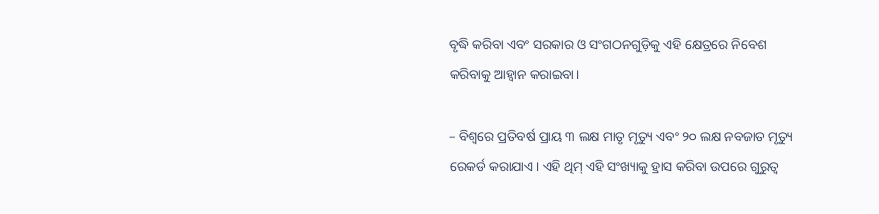ବୃଦ୍ଧି କରିବା ଏବଂ ସରକାର ଓ ସଂଗଠନଗୁଡ଼ିକୁ ଏହି କ୍ଷେତ୍ରରେ ନିବେଶ କରିବାକୁ ଆହ୍ୱାନ କରାଇବା।

– ବିଶ୍ୱରେ ପ୍ରତିବର୍ଷ ପ୍ରାୟ ୩ ଲକ୍ଷ ମାତୃ ମୃତ୍ୟୁ ଏବଂ ୨୦ ଲକ୍ଷ ନବଜାତ ମୃତ୍ୟୁ ରେକର୍ଡ କରାଯାଏ। ଏହି ଥିମ୍ ଏହି ସଂଖ୍ୟାକୁ ହ୍ରାସ କରିବା ଉପରେ ଗୁରୁତ୍ୱ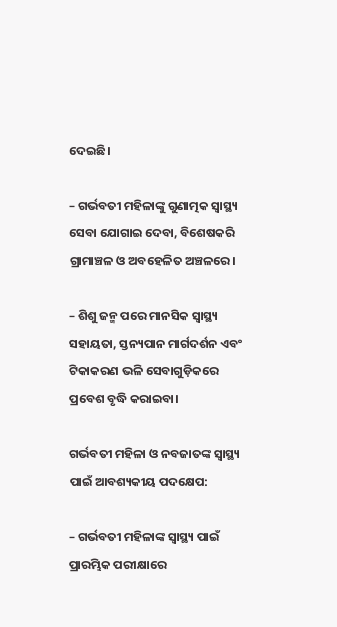ଦେଇଛି।

– ଗର୍ଭବତୀ ମହିଳାଙ୍କୁ ଗୁଣାତ୍ମକ ସ୍ୱାସ୍ଥ୍ୟ ସେବା ଯୋଗାଇ ଦେବା, ବିଶେଷକରି ଗ୍ରାମାଞ୍ଚଳ ଓ ଅବହେଳିତ ଅଞ୍ଚଳରେ।

– ଶିଶୁ ଜନ୍ମ ପରେ ମାନସିକ ସ୍ୱାସ୍ଥ୍ୟ ସହାୟତା, ସ୍ତନ୍ୟପାନ ମାର୍ଗଦର୍ଶନ ଏବଂ ଟିକାକରଣ ଭଳି ସେବାଗୁଡ଼ିକରେ ପ୍ରବେଶ ବୃଦ୍ଧି କରାଇବା।

ଗର୍ଭବତୀ ମହିଳା ଓ ନବଜାତଙ୍କ ସ୍ୱାସ୍ଥ୍ୟ ପାଇଁ ଆବଶ୍ୟକୀୟ ପଦକ୍ଷେପ:

– ଗର୍ଭବତୀ ମହିଳାଙ୍କ ସ୍ୱାସ୍ଥ୍ୟ ପାଇଁ ପ୍ରାରମ୍ଭିକ ପରୀକ୍ଷାରେ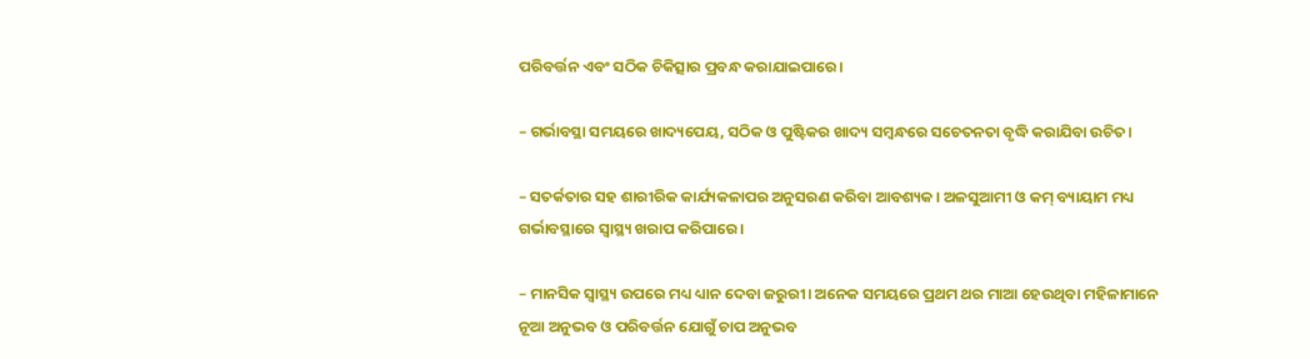ପରିବର୍ତ୍ତନ ଏବଂ ସଠିକ ଚିକିତ୍ସାର ପ୍ରବନ୍ଧ କରାଯାଇପାରେ।

– ଗର୍ଭାବସ୍ଥା ସମୟରେ ଖାଦ୍ୟପେୟ, ସଠିକ ଓ ପୁଷ୍ଟିକର ଖାଦ୍ୟ ସମ୍ବନ୍ଧରେ ସଚେତନତା ବୃଦ୍ଧି କରାଯିବା ଉଚିତ।

– ସତର୍କତାର ସହ ଶାରୀରିକ କାର୍ଯ୍ୟକଳାପର ଅନୁସରଣ କରିବା ଆବଶ୍ୟକ। ଅଳସୁଆମୀ ଓ କମ୍ ବ୍ୟାୟାମ ମଧ୍ୟ ଗର୍ଭାବସ୍ଥାରେ ସ୍ୱାସ୍ଥ୍ୟ ଖରାପ କରିପାରେ।

– ମାନସିକ ସ୍ୱାସ୍ଥ୍ୟ ଉପରେ ମଧ୍ୟ ଧ୍ୟାନ ଦେବା ଜରୁରୀ। ଅନେକ ସମୟରେ ପ୍ରଥମ ଥର ମାଆ ହେଉଥିବା ମହିଳାମାନେ ନୂଆ ଅନୁଭବ ଓ ପରିବର୍ତ୍ତନ ଯୋଗୁଁ ଚାପ ଅନୁଭବ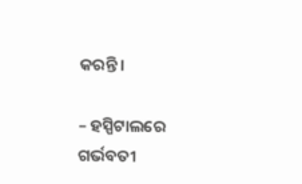କରନ୍ତି।

– ହସ୍ପିଟାଲରେ ଗର୍ଭବତୀ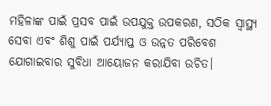ମହିଳାଙ୍କ ପାଇଁ ପ୍ରସବ ପାଇଁ ଉପଯୁକ୍ତ ଉପକରଣ, ସଠିକ ସ୍ୱାସ୍ଥ୍ୟ ସେବା ଏବଂ ଶିଶୁ ପାଇଁ ପର୍ଯ୍ୟାପ୍ତ ଓ ଉନ୍ନତ ପରିବେଶ ଯୋଗାଇବାର ସୁବିଧା ଆୟୋଜନ କରାଯିବା ଉଚିତ।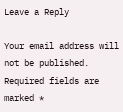Leave a Reply

Your email address will not be published. Required fields are marked *